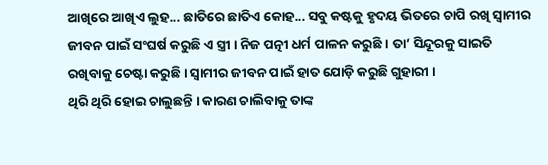ଆଖିରେ ଆଖିଏ ଲୁହ... ଛାତିରେ ଛାତିଏ କୋହ... ସବୁ କଷ୍ଟକୁ ହୃଦୟ ଭିତରେ ଚାପି ରଖି ସ୍ୱାମୀର ଜୀବନ ପାଇଁ ସଂଘର୍ଷ କରୁଛି ଏ ସ୍ତ୍ରୀ । ନିଜ ପତ୍ନୀ ଧର୍ମ ପାଳନ କରୁଛି । ତା’ ସିନ୍ଦୂରକୁ ସାଇତି ରଖିବାକୁ ଚେଷ୍ଟା କରୁଛି । ସ୍ୱାମୀର ଜୀବନ ପାଇଁ ହାତ ଯୋଡ଼ି କରୁଛି ଗୁହାରୀ ।
ଥିରି ଥିରି ହୋଇ ଚାଲୁଛନ୍ତି । କାରଣ ଚାଲିବାକୁ ତାଙ୍କ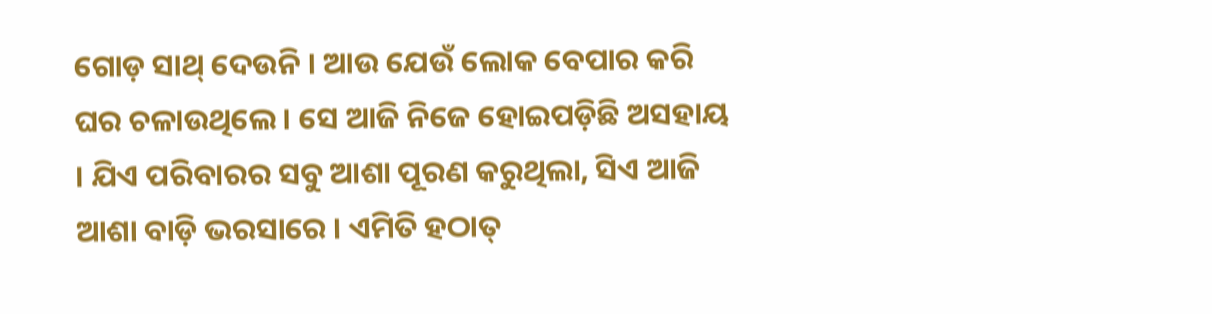ଗୋଡ଼ ସାଥ୍ ଦେଉନି । ଆଉ ଯେଉଁ ଲୋକ ବେପାର କରି ଘର ଚଳାଉଥିଲେ । ସେ ଆଜି ନିଜେ ହୋଇପଡ଼ିଛି ଅସହାୟ । ଯିଏ ପରିବାରର ସବୁ ଆଶା ପୂରଣ କରୁଥିଲା, ସିଏ ଆଜି ଆଶା ବାଡ଼ି ଭରସାରେ । ଏମିତି ହଠାତ୍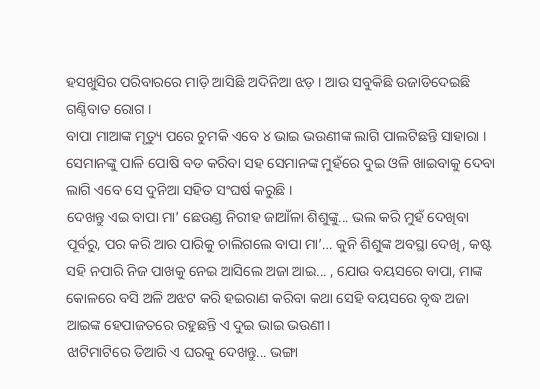ହସଖୁସିର ପରିବାରରେ ମାଡ଼ି ଆସିଛି ଅଦିନିଆ ଝଡ଼ । ଆଉ ସବୁକିଛି ଉଜାଡିଦେଇଛି ଗଣ୍ଠିବାତ ରୋଗ ।
ବାପା ମାଆଙ୍କ ମୃତ୍ୟୁ ପରେ ଚୁମକି ଏବେ ୪ ଭାଇ ଭଉଣୀଙ୍କ ଲାଗି ପାଲଟିଛନ୍ତି ସାହାରା । ସେମାନଙ୍କୁ ପାଳି ପୋଷି ବଡ କରିବା ସହ ସେମାନଙ୍କ ମୁହଁରେ ଦୁଇ ଓଳି ଖାଇବାକୁ ଦେବା ଲାଗି ଏବେ ସେ ଦୁନିଆ ସହିତ ସଂଘର୍ଷ କରୁଛି ।
ଦେଖନ୍ତୁ ଏଇ ବାପା ମା’ ଛେଉଣ୍ଡ ନିରୀହ ଜାଆଁଳା ଶିଶୁଙ୍କୁ... ଭଲ କରି ମୁହଁ ଦେଖିବା ପୂର୍ବରୁ, ପର କରି ଆର ପାରିକୁ ଚାଲିଗଲେ ବାପା ମା’… କୁନି ଶିଶୁଙ୍କ ଅବସ୍ଥା ଦେଖି, କଷ୍ଟ ସହି ନପାରି ନିଜ ପାଖକୁ ନେଇ ଆସିଲେ ଅଜା ଆଇ... , ଯୋଉ ବୟସରେ ବାପା, ମାଙ୍କ କୋଳରେ ବସି ଅଳି ଅଝଟ କରି ହଇରାଣ କରିବା କଥା ସେହି ବୟସରେ ବୃଦ୍ଧ ଅଜା ଆଇଙ୍କ ହେପାଜତରେ ରହୁଛନ୍ତି ଏ ଦୁଇ ଭାଇ ଭଉଣୀ।
ଝାଟିମାଟିରେ ତିଆରି ଏ ଘରକୁ ଦେଖନ୍ତୁ... ଭଙ୍ଗା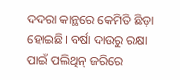ଦଦରା କାନ୍ଥରେ କେମିତି ଛିଡ଼ା ହୋଇଛି। ବର୍ଷା ଦାଉରୁ ରକ୍ଷା ପାଇଁ ପଲିଥିନ୍ ଜରିରେ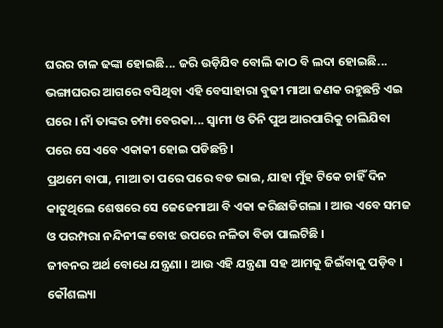ଘରର ଚାଳ ଢଙ୍କା ହୋଇଛି... ଜରି ଉଡ଼ିଯିବ ବୋଲି କାଠ ବି ଲଦା ହୋଇଛି... ଭଙ୍ଗାଘରର ଆଗରେ ବସିଥିବା ଏହି ବେସାହାରା ବୁଢୀ ମାଆ ଜଣକ ରହୁଛନ୍ତି ଏଇ ଘରେ । ନାଁ ତାଙ୍କର ଚମ୍ପା ବେରକା... ସ୍ୱାମୀ ଓ ତିନି ପୁଅ ଆରପାରିକୁ ଚାଲିଯିବା ପରେ ସେ ଏବେ ଏକାକୀ ହୋଇ ପଡିଛନ୍ତି ।
ପ୍ରଥମେ ବାପା, ମାଆ ତା ପରେ ପରେ ବଡ ଭାଇ, ଯାହା ମୁଁହ ଟିକେ ଚାହିଁ ଦିନ କାଟୁଥିଲେ ଶେଷରେ ସେ ଜେଜେମାଆ ବି ଏକା କରିଛାଡିଗଲା । ଆଉ ଏବେ ସମଜ ଓ ପରମ୍ପରା ନନ୍ଦିନୀଙ୍କ ବୋଝ ଉପରେ ନଳିତା ବିଡା ପାଲଟିଛି ।
ଜୀବନର ଅର୍ଥ ବୋଧେ ଯନ୍ତ୍ରଣା । ଆଉ ଏହି ଯନ୍ତ୍ରଣା ସହ ଆମକୁ ଜିଇଁବାକୁ ପଡ଼ିବ । କୌଶଲ୍ୟା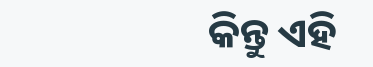କିନ୍ତୁ ଏହି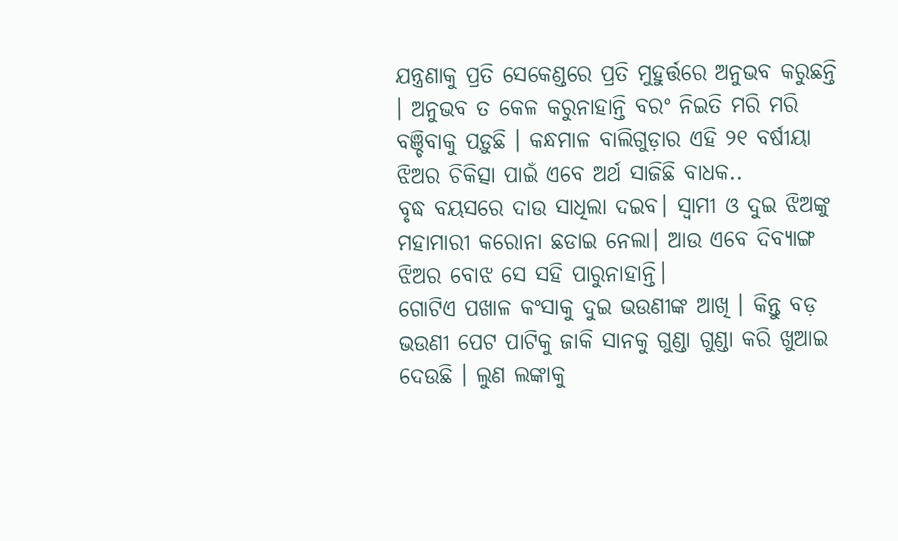ଯନ୍ତ୍ରଣାକୁ ପ୍ରତି ସେକେଣ୍ଡରେ ପ୍ରତି ମୁହୁର୍ତ୍ତରେ ଅନୁଭବ କରୁଛନ୍ତି । ଅନୁଭବ ତ କେଳ କରୁନାହାନ୍ତି ବରଂ ନିଇତି ମରି ମରି ବଞ୍ଚିବାକୁ ପଡ଼ୁଛି । କନ୍ଧମାଳ ବାଲିଗୁଡ଼ାର ଏହି ୨୧ ବର୍ଷୀୟା ଝିଅର ଚିକିତ୍ସା ପାଇଁ ଏବେ ଅର୍ଥ ସାଜିଛି ବାଧକ..
ବୃଦ୍ଧ ବୟସରେ ଦାଉ ସାଧିଲା ଦଇବ। ସ୍ୱାମୀ ଓ ଦୁଇ ଝିଅଙ୍କୁ ମହାମାରୀ କରୋନା ଛଡାଇ ନେଲା। ଆଉ ଏବେ ଦିବ୍ୟାଙ୍ଗ ଝିଅର ବୋଝ ସେ ସହି ପାରୁନାହାନ୍ତି।
ଗୋଟିଏ ପଖାଳ କଂସାକୁ ଦୁଇ ଭଉଣୀଙ୍କ ଆଖି । କିନ୍ତୁ ବଡ଼ ଭଉଣୀ ପେଟ ପାଟିକୁ ଜାକି ସାନକୁ ଗୁଣ୍ଡା ଗୁଣ୍ଡା କରି ଖୁଆଇ ଦେଉଛି । ଲୁଣ ଲଙ୍କାକୁ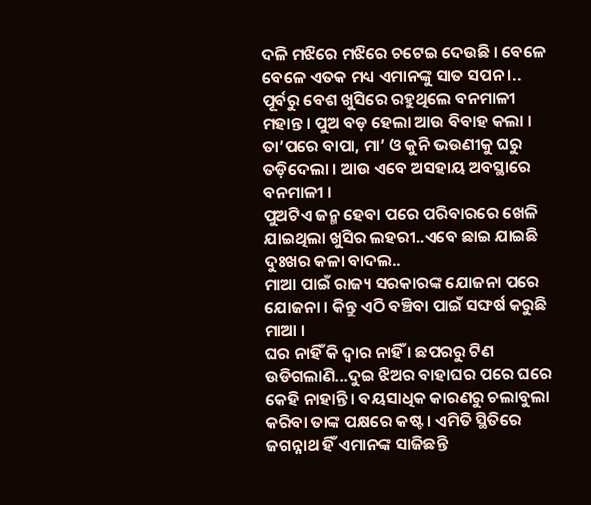ଦଳି ମଝିରେ ମଝିରେ ଚଟେଇ ଦେଉଛି । ବେଳେ ବେଳେ ଏତକ ମଧ୍ୟ ଏମାନଙ୍କୁ ସାତ ସପନ ।..
ପୂର୍ବରୁ ବେଶ ଖୁସିରେ ରହୁଥିଲେ ବନମାଳୀ ମହାନ୍ତ । ପୁଅ ବଡ଼ ହେଲା ଆଉ ବିବାହ କଲା । ତା’ପରେ ବାପା, ମା’ ଓ କୁନି ଭଉଣୀକୁ ଘରୁ ତଡ଼ିଦେଲା । ଆଉ ଏବେ ଅସହାୟ ଅବସ୍ଥାରେ ବନମାଳୀ ।
ପୁଅଟିଏ ଜନ୍ମ ହେବା ପରେ ପରିବାରରେ ଖେଳି ଯାଇଥିଲା ଖୁସିର ଲହରୀ..ଏବେ ଛାଇ ଯାଇଛି ଦୁଃଖର କଳା ବାଦଲ..
ମାଆ ପାଇଁ ରାଜ୍ୟ ସରକାରଙ୍କ ଯୋଜନା ପରେ ଯୋଜନା । କିନ୍ତୁ ଏଠି ବଞ୍ଚିବା ପାଇଁ ସଙ୍ଘର୍ଷ କରୁଛି ମାଆ ।
ଘର ନାହିଁ କି ଦ୍ୱାର ନାହିଁ । ଛପରରୁ ଟିଣ ଉଡିଗଲାଣି...ଦୁଇ ଝିଅର ବାହାଘର ପରେ ଘରେ କେହି ନାହାନ୍ତି । ବୟସାଧିକ କାରଣରୁ ଚଲାବୁଲା କରିବା ତାଙ୍କ ପକ୍ଷରେ କଷ୍ଟ । ଏମିତି ସ୍ଥିତିରେ ଜଗନ୍ନାଥ ହିଁ ଏମାନଙ୍କ ସାଜିଛନ୍ତି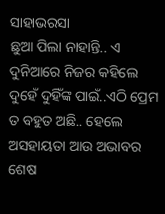ସାହାଭରସା
ଛୁଆ ପିଲା ନାହାନ୍ତି.. ଏ ଦୁନିଆରେ ନିଜର କହିଲେ ଦୁହେଁ ଦୁହିଁଙ୍କ ପାଇଁ..ଏଠି ପ୍ରେମ ତ ବହୁତ ଅଛି.. ହେଲେ ଅସହାୟତା ଆଉ ଅଭାବର ଶେଷ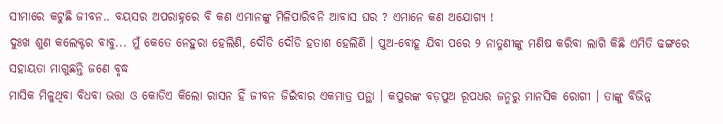ସୀମାରେ କଟୁଛି ଜୀବନ.. ବୟସର ଅପରାହ୍ନରେ ବି କଣ ଏମାନଙ୍କୁ ମିଳିପାରିବନି ଆବାସ ଘର ? ଏମାନେ କଣ ଅଯୋଗ୍ୟ !
ଦୁଃଖ ଶୁଣ କଲେକ୍ଟର ବାବୁ... ମୁଁ କେତେ ନେହୁରା ହେଲିଣି, ଦୌଡି ଦୌଡି ହତାଶ ହେଲିଣି । ପୁଅ-ବୋହୂ ଯିବା ପରେ ୨ ନାତୁଣୀଙ୍କୁ ମଣିଷ କରିବା ଲାଗି କିଛି ଏମିତି ଢଙ୍ଗରେ ସହାୟତା ମାଗୁଛନ୍ତି ଜଣେ ବୃଦ୍ଧ
ମାସିକ ମିଳୁଥିବା ବିଧବା ଭତ୍ତା ଓ କୋଡିଏ କିଲୋ ରାସନ ହିଁ ଜୀବନ ଜିଇଁବାର ଏକମାତ୍ର ପନ୍ଥା । କପୁରଙ୍କ ବଡ଼ପୁଅ ରୂପଧର ଜନ୍ମରୁ ମାନସିକ ରୋଗୀ । ତାଙ୍କୁ ବିଭିନ୍ନ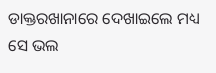ଡାକ୍ତରଖାନାରେ ଦେଖାଇଲେ ମଧ୍ୟ ସେ ଭଲ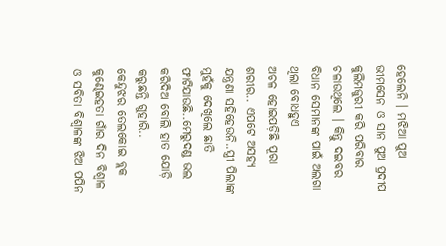ହେଲେନି । ମଝିଆ ପୁଅ ଭୀମସେନ ଓ ସାନ ପୁଅ ପ୍ରଦୀପ କୁଲିମଜୁରୀ କରି ପରିବାର ଚଳାଉଥିଲେ । କିନ୍ତୁ ଦଇବର ବିଧାନ ସେମାନଙ୍କ ପାଇଁ ଅଲଗା ଥିଲା ବୋଧହୁଏ
ଅଚଳ ହୋଇପଡ଼ିଛି ପୂରା ଶରୀର.. ଏପଟେ ଅସହ୍ୟ ଯନ୍ତ୍ରଣା ସହିହେଉନି..ସ୍ତ୍ରୀ ପିଲାଙ୍କ ମୁହଁକୁ ଦେଖିଲେ ଛାତି ଫାଟିଯାଉଛି..ମେରୁଦଣ୍ଡ ଭଲ କରିଦିଅ ବୋଲି ହାତ ଯୋଡ଼ି କରୁଛନ୍ତି ଗୁହାରି..
କେନ୍ଦୁଝର ତେଲକୋଇ ବ୍ଲକ କୁଣ୍ଢେଇହତା ଗାଁର ଦିନ ବିଶ୍ୱାଳ ଓ ସବିତା ବିଶ୍ୱାଳଙ୍କ ଝିଅ ପପିନ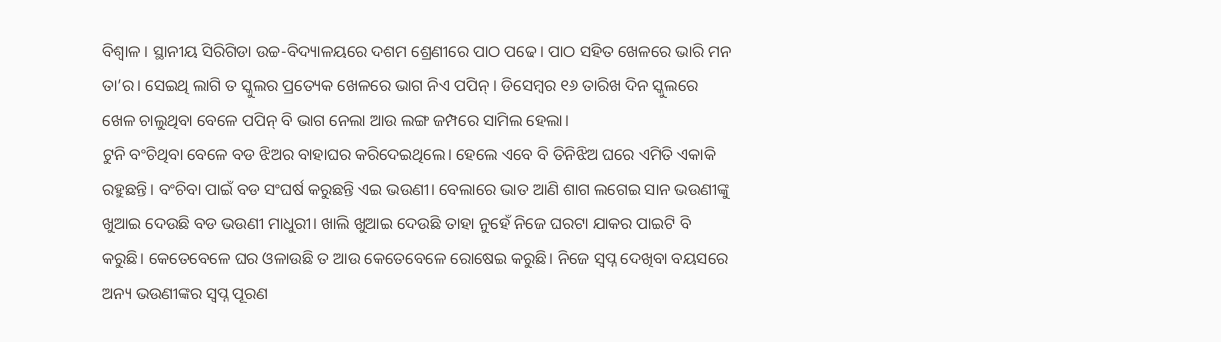ବିଶ୍ୱାଳ । ସ୍ଥାନୀୟ ସିରିଗିଡା ଉଚ୍ଚ-ବିଦ୍ୟାଳୟରେ ଦଶମ ଶ୍ରେଣୀରେ ପାଠ ପଢେ। ପାଠ ସହିତ ଖେଳରେ ଭାରି ମନ ତା’ର। ସେଇଥି ଲାଗି ତ ସ୍କୁଲର ପ୍ରତ୍ୟେକ ଖେଳରେ ଭାଗ ନିଏ ପପିନ୍ । ଡିସେମ୍ବର ୧୬ ତାରିଖ ଦିନ ସ୍କୁଲରେ ଖେଳ ଚାଲୁଥିବା ବେଳେ ପପିନ୍ ବି ଭାଗ ନେଲା ଆଉ ଲଙ୍ଗ ଜମ୍ପରେ ସାମିଲ ହେଲା।
ଟୁନି ବଂଚିଥିବା ବେଳେ ବଡ ଝିଅର ବାହାଘର କରିଦେଇଥିଲେ। ହେଲେ ଏବେ ବି ତିନିଝିଅ ଘରେ ଏମିତି ଏକାକି ରହୁଛନ୍ତି। ବଂଚିବା ପାଇଁ ବଡ ସଂଘର୍ଷ କରୁଛନ୍ତି ଏଇ ଭଉଣୀ। ବେଲାରେ ଭାତ ଆଣି ଶାଗ ଲଗେଇ ସାନ ଭଉଣୀଙ୍କୁ ଖୁଆଇ ଦେଉଛି ବଡ ଭଉଣୀ ମାଧୁରୀ। ଖାଲି ଖୁଆଇ ଦେଉଛି ତାହା ନୁହେଁ ନିଜେ ଘରଟା ଯାକର ପାଇଟି ବି କରୁଛି। କେତେବେଳେ ଘର ଓଳାଉଛି ତ ଆଉ କେତେବେଳେ ରୋଷେଇ କରୁଛି। ନିଜେ ସ୍ୱପ୍ନ ଦେଖିବା ବୟସରେ ଅନ୍ୟ ଭଉଣୀଙ୍କର ସ୍ୱପ୍ନ ପୂରଣ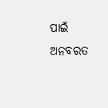ପାଇଁ ଅନବରତ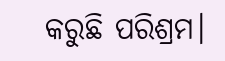କରୁଛି ପରିଶ୍ରମ।